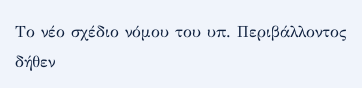Το νέο σχέδιο νόμου του υπ. Περιβάλλοντος δήθεν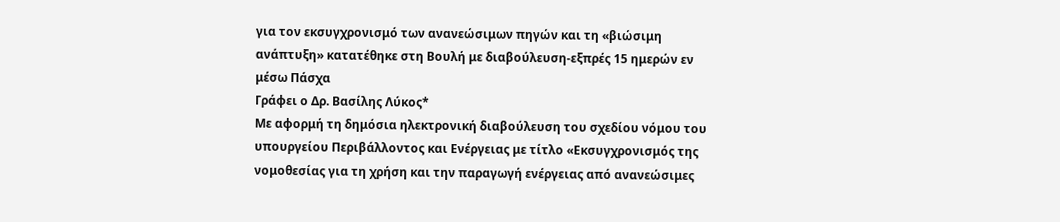για τον εκσυγχρονισμό των ανανεώσιμων πηγών και τη «βιώσιμη ανάπτυξη» κατατέθηκε στη Βουλή με διαβούλευση-εξπρές 15 ημερών εν μέσω Πάσχα
Γράφει ο Δρ. Βασίλης Λύκος*
Με αφορμή τη δημόσια ηλεκτρονική διαβούλευση του σχεδίου νόμου του υπουργείου Περιβάλλοντος και Ενέργειας με τίτλο «Εκσυγχρονισμός της νομοθεσίας για τη χρήση και την παραγωγή ενέργειας από ανανεώσιμες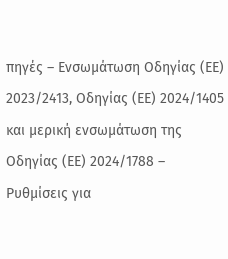πηγές – Ενσωμάτωση Οδηγίας (ΕΕ) 2023/2413, Οδηγίας (ΕΕ) 2024/1405 και μερική ενσωμάτωση της Οδηγίας (ΕΕ) 2024/1788 – Ρυθμίσεις για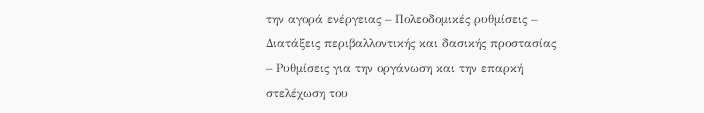την αγορά ενέργειας – Πολεοδομικές ρυθμίσεις – Διατάξεις περιβαλλοντικής και δασικής προστασίας – Ρυθμίσεις για την οργάνωση και την επαρκή στελέχωση του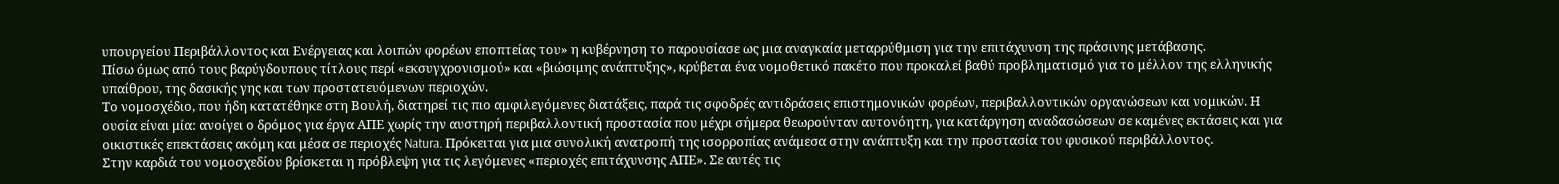υπουργείου Περιβάλλοντος και Ενέργειας και λοιπών φορέων εποπτείας του» η κυβέρνηση το παρουσίασε ως μια αναγκαία μεταρρύθμιση για την επιτάχυνση της πράσινης μετάβασης.
Πίσω όμως από τους βαρύγδουπους τίτλους περί «εκσυγχρονισμού» και «βιώσιμης ανάπτυξης», κρύβεται ένα νομοθετικό πακέτο που προκαλεί βαθύ προβληματισμό για το μέλλον της ελληνικής υπαίθρου, της δασικής γης και των προστατευόμενων περιοχών.
Το νομοσχέδιο, που ήδη κατατέθηκε στη Βουλή, διατηρεί τις πιο αμφιλεγόμενες διατάξεις, παρά τις σφοδρές αντιδράσεις επιστημονικών φορέων, περιβαλλοντικών οργανώσεων και νομικών. Η ουσία είναι μία: ανοίγει ο δρόμος για έργα ΑΠΕ χωρίς την αυστηρή περιβαλλοντική προστασία που μέχρι σήμερα θεωρούνταν αυτονόητη, για κατάργηση αναδασώσεων σε καμένες εκτάσεις και για οικιστικές επεκτάσεις ακόμη και μέσα σε περιοχές Natura. Πρόκειται για μια συνολική ανατροπή της ισορροπίας ανάμεσα στην ανάπτυξη και την προστασία του φυσικού περιβάλλοντος.
Στην καρδιά του νομοσχεδίου βρίσκεται η πρόβλεψη για τις λεγόμενες «περιοχές επιτάχυνσης ΑΠΕ». Σε αυτές τις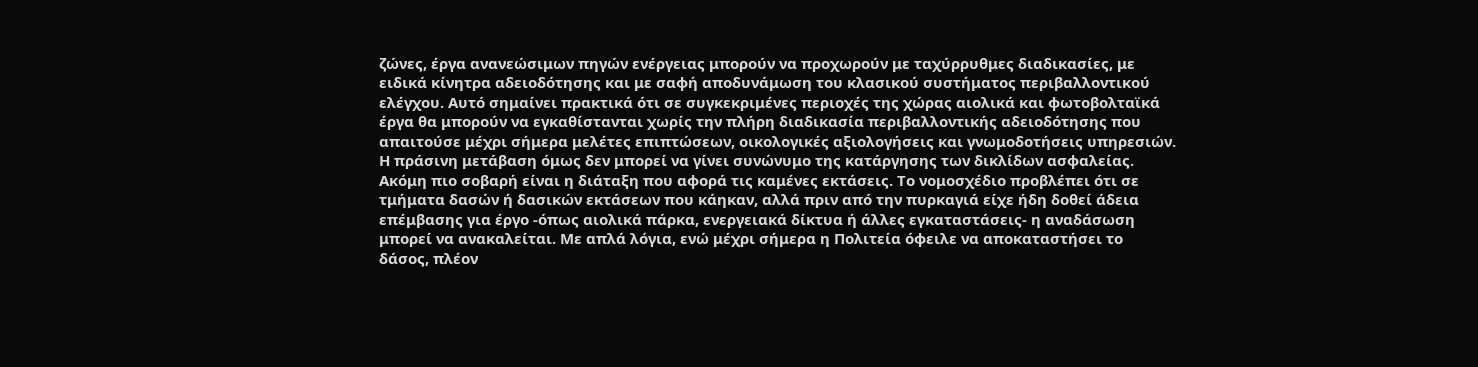ζώνες, έργα ανανεώσιμων πηγών ενέργειας μπορούν να προχωρούν με ταχύρρυθμες διαδικασίες, με ειδικά κίνητρα αδειοδότησης και με σαφή αποδυνάμωση του κλασικού συστήματος περιβαλλοντικού ελέγχου. Αυτό σημαίνει πρακτικά ότι σε συγκεκριμένες περιοχές της χώρας αιολικά και φωτοβολταϊκά έργα θα μπορούν να εγκαθίστανται χωρίς την πλήρη διαδικασία περιβαλλοντικής αδειοδότησης που απαιτούσε μέχρι σήμερα μελέτες επιπτώσεων, οικολογικές αξιολογήσεις και γνωμοδοτήσεις υπηρεσιών. Η πράσινη μετάβαση όμως δεν μπορεί να γίνει συνώνυμο της κατάργησης των δικλίδων ασφαλείας.
Ακόμη πιο σοβαρή είναι η διάταξη που αφορά τις καμένες εκτάσεις. Το νομοσχέδιο προβλέπει ότι σε τμήματα δασών ή δασικών εκτάσεων που κάηκαν, αλλά πριν από την πυρκαγιά είχε ήδη δοθεί άδεια επέμβασης για έργο -όπως αιολικά πάρκα, ενεργειακά δίκτυα ή άλλες εγκαταστάσεις- η αναδάσωση μπορεί να ανακαλείται. Με απλά λόγια, ενώ μέχρι σήμερα η Πολιτεία όφειλε να αποκαταστήσει το δάσος, πλέον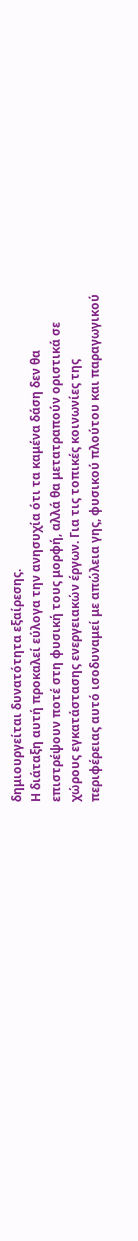δημιουργείται δυνατότητα εξαίρεσης.
Η διάταξη αυτή προκαλεί εύλογα την ανησυχία ότι τα καμένα δάση δεν θα επιστρέψουν ποτέ στη φυσική τους μορφή, αλλά θα μετατραπούν οριστικά σε χώρους εγκατάστασης ενεργειακών έργων. Για τις τοπικές κοινωνίες της περιφέρειας αυτό ισοδυναμεί με απώλεια γης, φυσικού πλούτου και παραγωγικού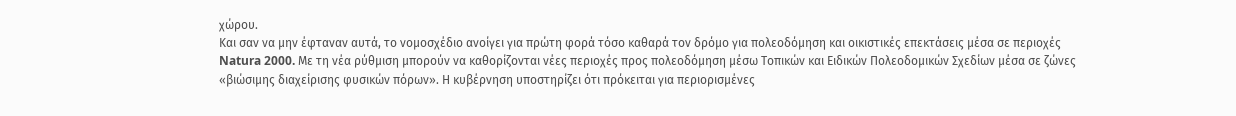χώρου.
Και σαν να μην έφταναν αυτά, το νομοσχέδιο ανοίγει για πρώτη φορά τόσο καθαρά τον δρόμο για πολεοδόμηση και οικιστικές επεκτάσεις μέσα σε περιοχές Natura 2000. Με τη νέα ρύθμιση μπορούν να καθορίζονται νέες περιοχές προς πολεοδόμηση μέσω Τοπικών και Ειδικών Πολεοδομικών Σχεδίων μέσα σε ζώνες «βιώσιμης διαχείρισης φυσικών πόρων». Η κυβέρνηση υποστηρίζει ότι πρόκειται για περιορισμένες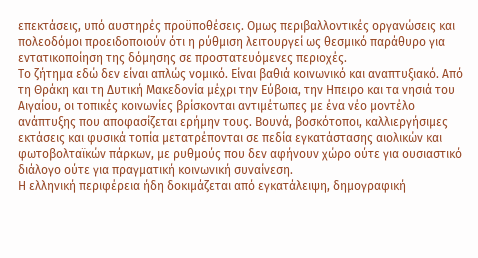επεκτάσεις, υπό αυστηρές προϋποθέσεις. Ομως περιβαλλοντικές οργανώσεις και πολεοδόμοι προειδοποιούν ότι η ρύθμιση λειτουργεί ως θεσμικό παράθυρο για εντατικοποίηση της δόμησης σε προστατευόμενες περιοχές.
Το ζήτημα εδώ δεν είναι απλώς νομικό. Είναι βαθιά κοινωνικό και αναπτυξιακό. Από τη Θράκη και τη Δυτική Μακεδονία μέχρι την Εύβοια, την Ηπειρο και τα νησιά του Αιγαίου, οι τοπικές κοινωνίες βρίσκονται αντιμέτωπες με ένα νέο μοντέλο ανάπτυξης που αποφασίζεται ερήμην τους. Βουνά, βοσκότοποι, καλλιεργήσιμες εκτάσεις και φυσικά τοπία μετατρέπονται σε πεδία εγκατάστασης αιολικών και φωτοβολταϊκών πάρκων, με ρυθμούς που δεν αφήνουν χώρο ούτε για ουσιαστικό διάλογο ούτε για πραγματική κοινωνική συναίνεση.
Η ελληνική περιφέρεια ήδη δοκιμάζεται από εγκατάλειψη, δημογραφική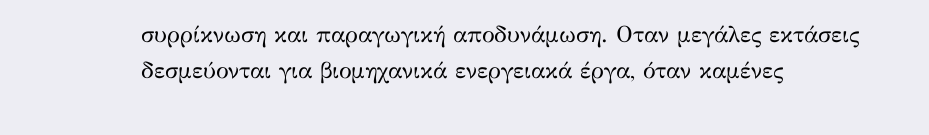συρρίκνωση και παραγωγική αποδυνάμωση. Οταν μεγάλες εκτάσεις δεσμεύονται για βιομηχανικά ενεργειακά έργα, όταν καμένες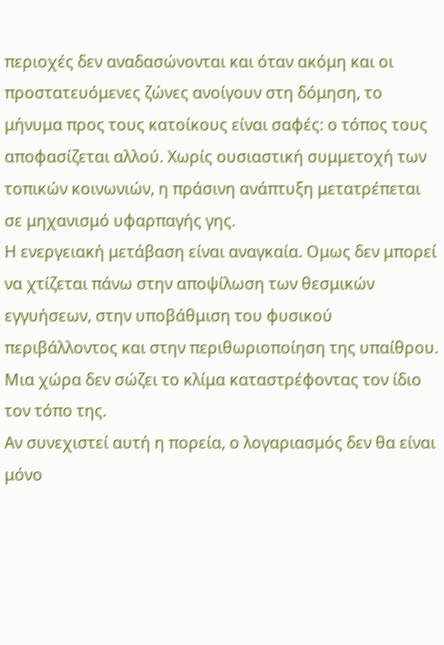περιοχές δεν αναδασώνονται και όταν ακόμη και οι προστατευόμενες ζώνες ανοίγουν στη δόμηση, το μήνυμα προς τους κατοίκους είναι σαφές: ο τόπος τους αποφασίζεται αλλού. Χωρίς ουσιαστική συμμετοχή των τοπικών κοινωνιών, η πράσινη ανάπτυξη μετατρέπεται σε μηχανισμό υφαρπαγής γης.
Η ενεργειακή μετάβαση είναι αναγκαία. Ομως δεν μπορεί να χτίζεται πάνω στην αποψίλωση των θεσμικών εγγυήσεων, στην υποβάθμιση του φυσικού περιβάλλοντος και στην περιθωριοποίηση της υπαίθρου. Μια χώρα δεν σώζει το κλίμα καταστρέφοντας τον ίδιο τον τόπο της.
Αν συνεχιστεί αυτή η πορεία, ο λογαριασμός δεν θα είναι μόνο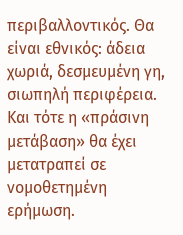περιβαλλοντικός. Θα είναι εθνικός: άδεια χωριά, δεσμευμένη γη, σιωπηλή περιφέρεια. Και τότε η «πράσινη μετάβαση» θα έχει μετατραπεί σε νομοθετημένη ερήμωση.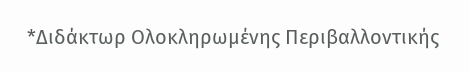*Διδάκτωρ Ολοκληρωμένης Περιβαλλοντικής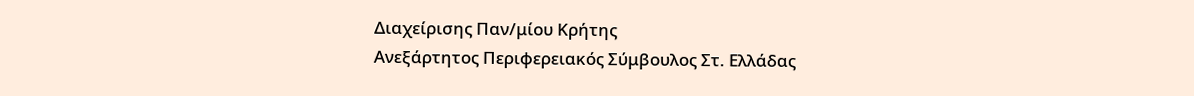Διαχείρισης Παν/μίου Κρήτης
Ανεξάρτητος Περιφερειακός Σύμβουλος Στ. Ελλάδας